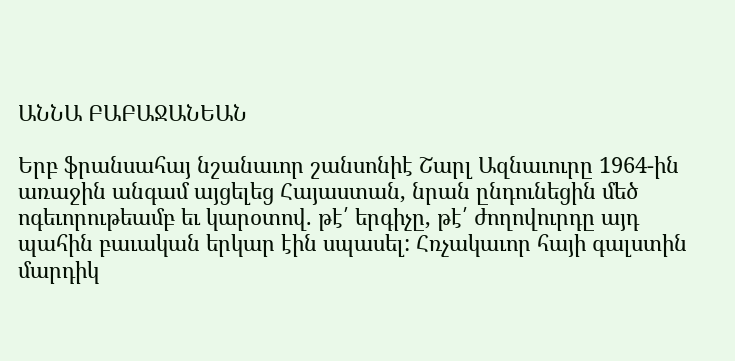ԱՆՆԱ ԲԱԲԱՋԱՆԵԱՆ

Երբ ֆրանսահայ նշանաւոր շանսոնիէ Շարլ Ազնաւուրը 1964-ին առաջին անգամ այցելեց Հայաստան, նրան ընդունեցին մեծ ոգեւորութեամբ եւ կարօտով. թէ՛ երգիչը, թէ՛ ժողովուրդը այդ պահին բաւական երկար էին սպասել: Հռչակաւոր հայի գալստին մարդիկ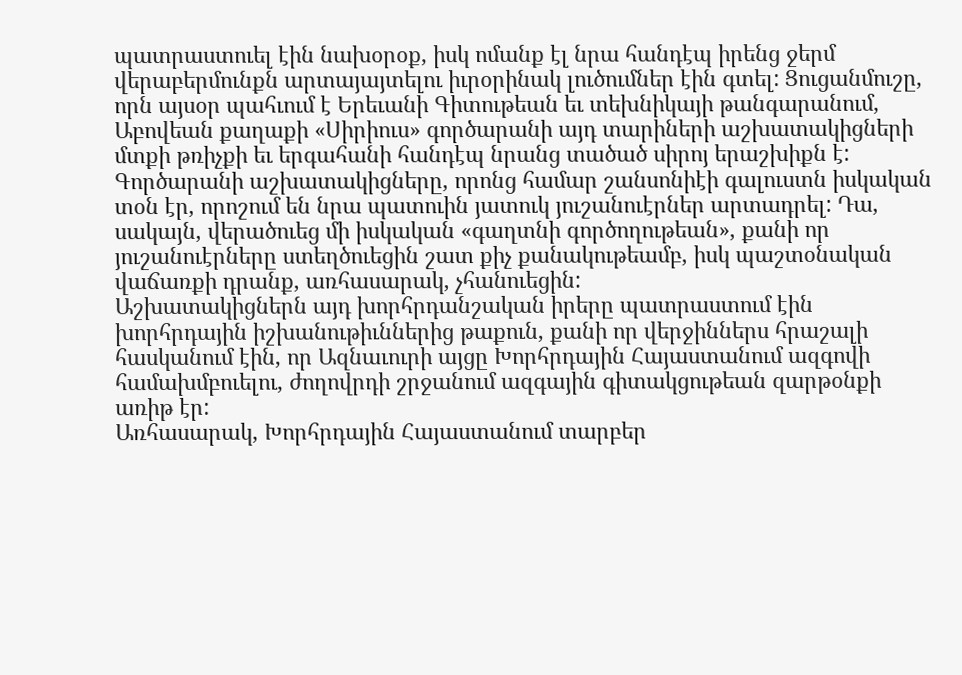պատրաստուել էին նախօրօք, իսկ ոմանք էլ նրա հանդէպ իրենց ջերմ վերաբերմունքն արտայայտելու իւրօրինակ լուծումներ էին գտել: Ցուցանմուշը, որն այսօր պահւում է Երեւանի Գիտութեան եւ տեխնիկայի թանգարանում, Աբովեան քաղաքի «Սիրիուս» գործարանի այդ տարիների աշխատակիցների մտքի թռիչքի եւ երգահանի հանդէպ նրանց տածած սիրոյ երաշխիքն է:
Գործարանի աշխատակիցները, որոնց համար շանսոնիէի գալուստն իսկական տօն էր, որոշում են նրա պատուին յատուկ յուշանուէրներ արտադրել: Դա, սակայն, վերածուեց մի իսկական «գաղտնի գործողութեան», քանի որ յուշանուէրները ստեղծուեցին շատ քիչ քանակութեամբ, իսկ պաշտօնական վաճառքի դրանք, առհասարակ, չհանուեցին:
Աշխատակիցներն այդ խորհրդանշական իրերը պատրաստում էին խորհրդային իշխանութիւններից թաքուն, քանի որ վերջիններս հրաշալի հասկանում էին, որ Ազնաւուրի այցը Խորհրդային Հայաստանում ազգովի համախմբուելու, ժողովրդի շրջանում ազգային գիտակցութեան զարթօնքի առիթ էր:
Առհասարակ, Խորհրդային Հայաստանում տարբեր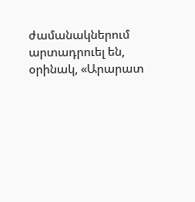ժամանակներում արտադրուել են, օրինակ, «Արարատ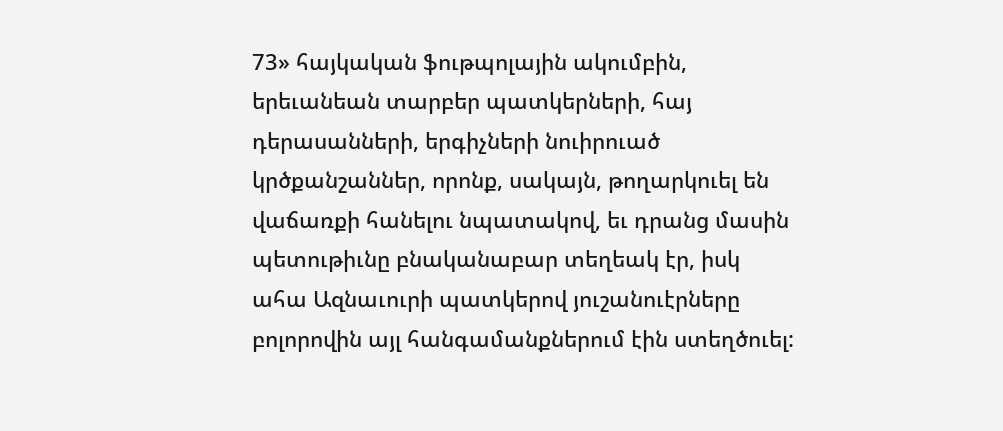73» հայկական ֆութպոլային ակումբին, երեւանեան տարբեր պատկերների, հայ դերասանների, երգիչների նուիրուած կրծքանշաններ, որոնք, սակայն, թողարկուել են վաճառքի հանելու նպատակով, եւ դրանց մասին պետութիւնը բնականաբար տեղեակ էր, իսկ ահա Ազնաւուրի պատկերով յուշանուէրները բոլորովին այլ հանգամանքներում էին ստեղծուել: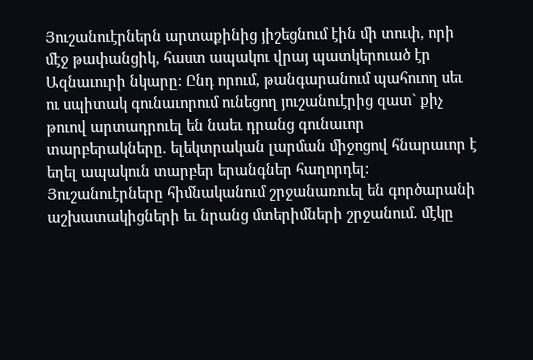Յուշանուէրներն արտաքինից յիշեցնում էին մի տուփ, որի մէջ թափանցիկ, հաստ ապակու վրայ պատկերուած էր Ազնաւուրի նկարը: Ընդ որում, թանգարանում պահուող սեւ ու սպիտակ գունաւորում ունեցող յուշանուէրից զատ` քիչ թուով արտադրուել են նաեւ դրանց գունաւոր տարբերակները. ելեկտրական լարման միջոցով հնարաւոր է եղել ապակուն տարբեր երանգներ հաղորդել: Յուշանուէրները հիմնականում շրջանառուել են գործարանի աշխատակիցների եւ նրանց մտերիմների շրջանում. մէկը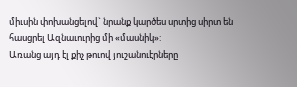միւսին փոխանցելով` նրանք կարծես սրտից սիրտ են հասցրել Ազնաւուրից մի «մասնիկ»:
Առանց այդ էլ քիչ թուով յուշանուէրները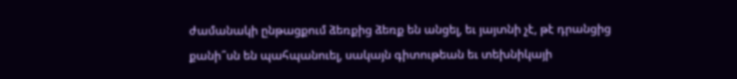ժամանակի ընթացքում ձեռքից ձեռք են անցել, եւ յայտնի չէ, թէ դրանցից քանի՞սն են պահպանուել, սակայն գիտութեան եւ տեխնիկայի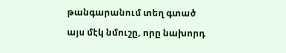թանգարանում տեղ գտած այս մէկ նմուշը, որը նախորդ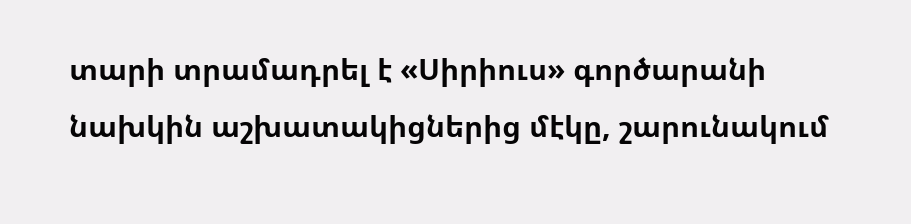տարի տրամադրել է «Սիրիուս» գործարանի նախկին աշխատակիցներից մէկը, շարունակում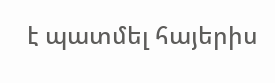է պատմել հայերիս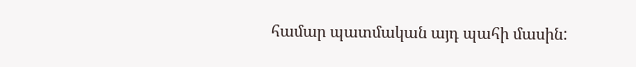համար պատմական այդ պահի մասին: